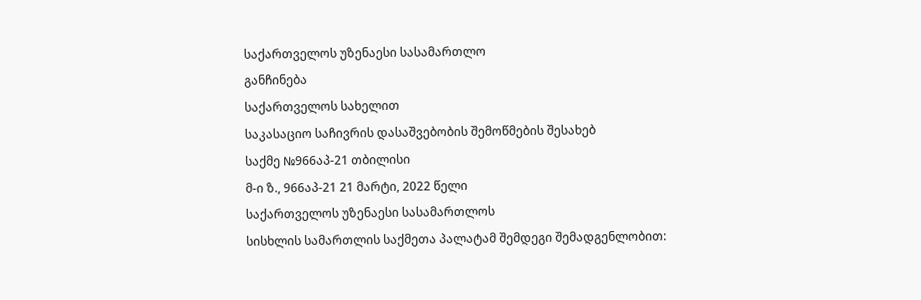საქართველოს უზენაესი სასამართლო
განჩინება
საქართველოს სახელით
საკასაციო საჩივრის დასაშვებობის შემოწმების შესახებ
საქმე №966აპ-21 თბილისი
მ-ი ზ., 966აპ-21 21 მარტი, 2022 წელი
საქართველოს უზენაესი სასამართლოს
სისხლის სამართლის საქმეთა პალატამ შემდეგი შემადგენლობით: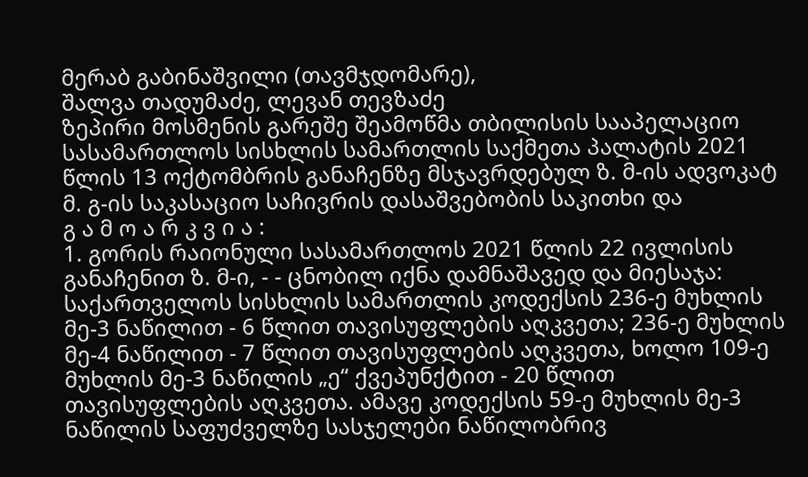მერაბ გაბინაშვილი (თავმჯდომარე),
შალვა თადუმაძე, ლევან თევზაძე
ზეპირი მოსმენის გარეშე შეამოწმა თბილისის სააპელაციო სასამართლოს სისხლის სამართლის საქმეთა პალატის 2021 წლის 13 ოქტომბრის განაჩენზე მსჯავრდებულ ზ. მ-ის ადვოკატ მ. გ-ის საკასაციო საჩივრის დასაშვებობის საკითხი და
გ ა მ ო ა რ კ ვ ი ა :
1. გორის რაიონული სასამართლოს 2021 წლის 22 ივლისის განაჩენით ზ. მ-ი, - - ცნობილ იქნა დამნაშავედ და მიესაჯა: საქართველოს სისხლის სამართლის კოდექსის 236-ე მუხლის მე-3 ნაწილით - 6 წლით თავისუფლების აღკვეთა; 236-ე მუხლის მე-4 ნაწილით - 7 წლით თავისუფლების აღკვეთა, ხოლო 109-ე მუხლის მე-3 ნაწილის „ე“ ქვეპუნქტით - 20 წლით თავისუფლების აღკვეთა. ამავე კოდექსის 59-ე მუხლის მე-3 ნაწილის საფუძველზე სასჯელები ნაწილობრივ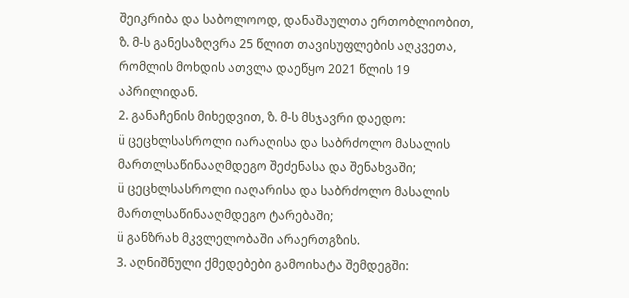შეიკრიბა და საბოლოოდ, დანაშაულთა ერთობლიობით, ზ. მ-ს განესაზღვრა 25 წლით თავისუფლების აღკვეთა, რომლის მოხდის ათვლა დაეწყო 2021 წლის 19 აპრილიდან.
2. განაჩენის მიხედვით, ზ. მ-ს მსჯავრი დაედო:
ü ცეცხლსასროლი იარაღისა და საბრძოლო მასალის მართლსაწინააღმდეგო შეძენასა და შენახვაში;
ü ცეცხლსასროლი იაღარისა და საბრძოლო მასალის მართლსაწინააღმდეგო ტარებაში;
ü განზრახ მკვლელობაში არაერთგზის.
3. აღნიშნული ქმედებები გამოიხატა შემდეგში: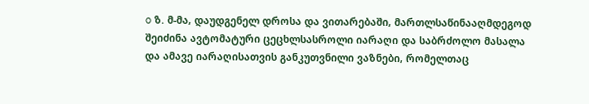o ზ. მ-მა, დაუდგენელ დროსა და ვითარებაში, მართლსაწინააღმდეგოდ შეიძინა ავტომატური ცეცხლსასროლი იარაღი და საბრძოლო მასალა და ამავე იარაღისათვის განკუთვნილი ვაზნები, რომელთაც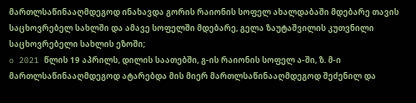მართლსაწინააღმდეგოდ ინახავდა გორის რაიონის სოფელ ახალდაბაში მდებარე თავის საცხოვრებელ სახლში და ამავე სოფელში მდებარე, გელა ზაუტაშვილის კუთვნილი საცხოვრებელი სახლის ეზოში;
o 2021 წლის 19 აპრილს, დილის საათებში, გ-ის რაიონის სოფელ ა-ში, ზ. მ-ი მართლსაწინააღმდეგოდ ატარებდა მის მიერ მართლსაწინააღმდეგოდ შეძენილ და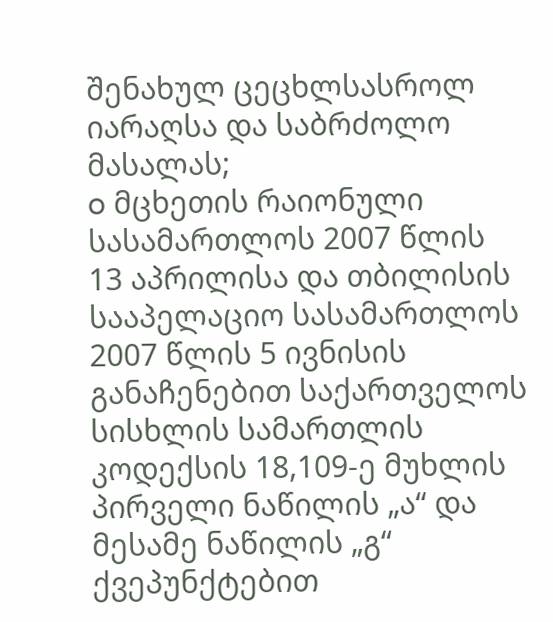შენახულ ცეცხლსასროლ იარაღსა და საბრძოლო მასალას;
o მცხეთის რაიონული სასამართლოს 2007 წლის 13 აპრილისა და თბილისის სააპელაციო სასამართლოს 2007 წლის 5 ივნისის განაჩენებით საქართველოს სისხლის სამართლის კოდექსის 18,109-ე მუხლის პირველი ნაწილის „ა“ და მესამე ნაწილის „გ“ ქვეპუნქტებით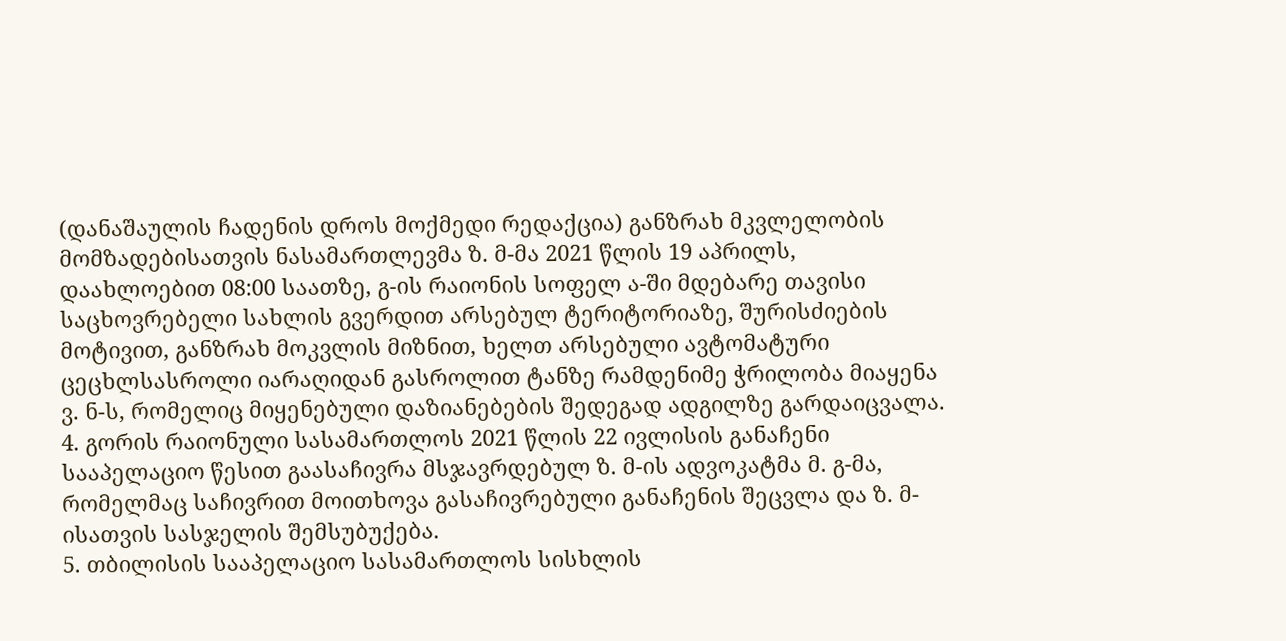(დანაშაულის ჩადენის დროს მოქმედი რედაქცია) განზრახ მკვლელობის მომზადებისათვის ნასამართლევმა ზ. მ-მა 2021 წლის 19 აპრილს, დაახლოებით 08:00 საათზე, გ-ის რაიონის სოფელ ა-ში მდებარე თავისი საცხოვრებელი სახლის გვერდით არსებულ ტერიტორიაზე, შურისძიების მოტივით, განზრახ მოკვლის მიზნით, ხელთ არსებული ავტომატური ცეცხლსასროლი იარაღიდან გასროლით ტანზე რამდენიმე ჭრილობა მიაყენა ვ. ნ-ს, რომელიც მიყენებული დაზიანებების შედეგად ადგილზე გარდაიცვალა.
4. გორის რაიონული სასამართლოს 2021 წლის 22 ივლისის განაჩენი სააპელაციო წესით გაასაჩივრა მსჯავრდებულ ზ. მ-ის ადვოკატმა მ. გ-მა, რომელმაც საჩივრით მოითხოვა გასაჩივრებული განაჩენის შეცვლა და ზ. მ-ისათვის სასჯელის შემსუბუქება.
5. თბილისის სააპელაციო სასამართლოს სისხლის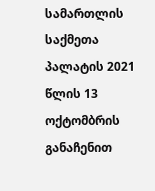სამართლის საქმეთა პალატის 2021 წლის 13 ოქტომბრის განაჩენით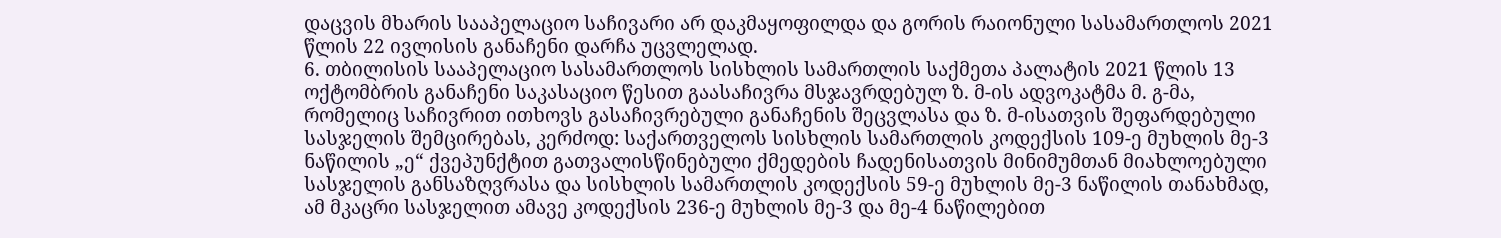დაცვის მხარის სააპელაციო საჩივარი არ დაკმაყოფილდა და გორის რაიონული სასამართლოს 2021 წლის 22 ივლისის განაჩენი დარჩა უცვლელად.
6. თბილისის სააპელაციო სასამართლოს სისხლის სამართლის საქმეთა პალატის 2021 წლის 13 ოქტომბრის განაჩენი საკასაციო წესით გაასაჩივრა მსჯავრდებულ ზ. მ-ის ადვოკატმა მ. გ-მა, რომელიც საჩივრით ითხოვს გასაჩივრებული განაჩენის შეცვლასა და ზ. მ-ისათვის შეფარდებული სასჯელის შემცირებას, კერძოდ: საქართველოს სისხლის სამართლის კოდექსის 109-ე მუხლის მე-3 ნაწილის „ე“ ქვეპუნქტით გათვალისწინებული ქმედების ჩადენისათვის მინიმუმთან მიახლოებული სასჯელის განსაზღვრასა და სისხლის სამართლის კოდექსის 59-ე მუხლის მე-3 ნაწილის თანახმად, ამ მკაცრი სასჯელით ამავე კოდექსის 236-ე მუხლის მე-3 და მე-4 ნაწილებით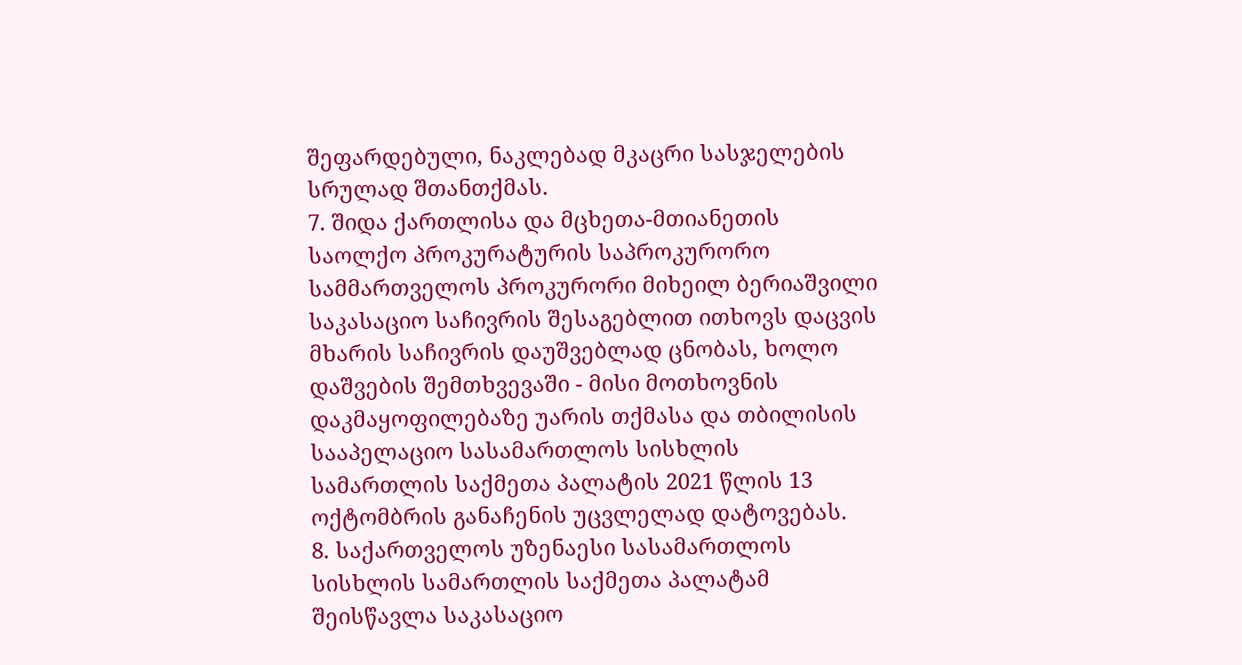შეფარდებული, ნაკლებად მკაცრი სასჯელების სრულად შთანთქმას.
7. შიდა ქართლისა და მცხეთა-მთიანეთის საოლქო პროკურატურის საპროკურორო სამმართველოს პროკურორი მიხეილ ბერიაშვილი საკასაციო საჩივრის შესაგებლით ითხოვს დაცვის მხარის საჩივრის დაუშვებლად ცნობას, ხოლო დაშვების შემთხვევაში - მისი მოთხოვნის დაკმაყოფილებაზე უარის თქმასა და თბილისის სააპელაციო სასამართლოს სისხლის სამართლის საქმეთა პალატის 2021 წლის 13 ოქტომბრის განაჩენის უცვლელად დატოვებას.
8. საქართველოს უზენაესი სასამართლოს სისხლის სამართლის საქმეთა პალატამ შეისწავლა საკასაციო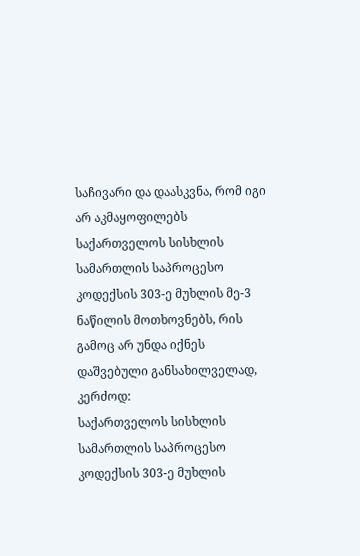საჩივარი და დაასკვნა, რომ იგი არ აკმაყოფილებს საქართველოს სისხლის სამართლის საპროცესო კოდექსის 303-ე მუხლის მე-3 ნაწილის მოთხოვნებს, რის გამოც არ უნდა იქნეს დაშვებული განსახილველად, კერძოდ:
საქართველოს სისხლის სამართლის საპროცესო კოდექსის 303-ე მუხლის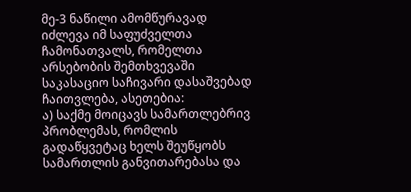მე-3 ნაწილი ამომწურავად იძლევა იმ საფუძველთა ჩამონათვალს, რომელთა არსებობის შემთხვევაში საკასაციო საჩივარი დასაშვებად ჩაითვლება, ასეთებია:
ა) საქმე მოიცავს სამართლებრივ პრობლემას, რომლის გადაწყვეტაც ხელს შეუწყობს სამართლის განვითარებასა და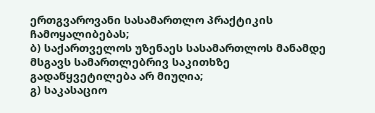ერთგვაროვანი სასამართლო პრაქტიკის ჩამოყალიბებას;
ბ) საქართველოს უზენაეს სასამართლოს მანამდე მსგავს სამართლებრივ საკითხზე გადაწყვეტილება არ მიუღია;
გ) საკასაციო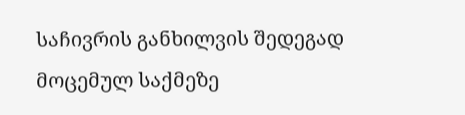საჩივრის განხილვის შედეგად მოცემულ საქმეზე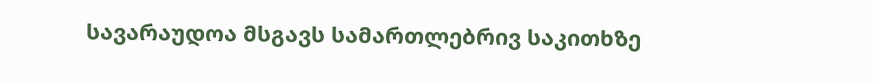სავარაუდოა მსგავს სამართლებრივ საკითხზე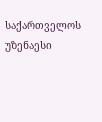საქართველოს უზენაესი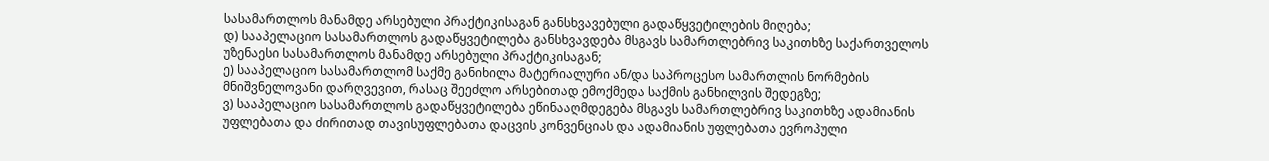სასამართლოს მანამდე არსებული პრაქტიკისაგან განსხვავებული გადაწყვეტილების მიღება;
დ) სააპელაციო სასამართლოს გადაწყვეტილება განსხვავდება მსგავს სამართლებრივ საკითხზე საქართველოს უზენაესი სასამართლოს მანამდე არსებული პრაქტიკისაგან;
ე) სააპელაციო სასამართლომ საქმე განიხილა მატერიალური ან/და საპროცესო სამართლის ნორმების მნიშვნელოვანი დარღვევით, რასაც შეეძლო არსებითად ემოქმედა საქმის განხილვის შედეგზე;
ვ) სააპელაციო სასამართლოს გადაწყვეტილება ეწინააღმდეგება მსგავს სამართლებრივ საკითხზე ადამიანის უფლებათა და ძირითად თავისუფლებათა დაცვის კონვენციას და ადამიანის უფლებათა ევროპული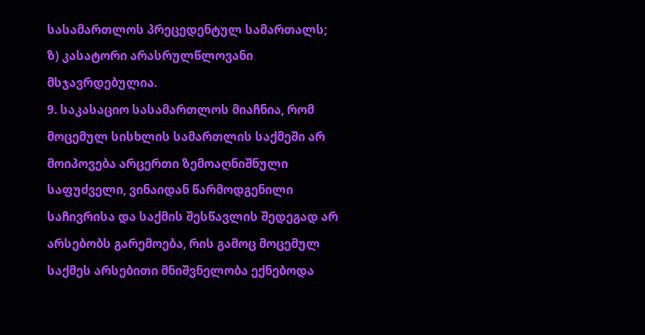სასამართლოს პრეცედენტულ სამართალს;
ზ) კასატორი არასრულწლოვანი მსჯავრდებულია.
9. საკასაციო სასამართლოს მიაჩნია, რომ მოცემულ სისხლის სამართლის საქმეში არ მოიპოვება არცერთი ზემოაღნიშნული საფუძველი, ვინაიდან წარმოდგენილი საჩივრისა და საქმის შესწავლის შედეგად არ არსებობს გარემოება, რის გამოც მოცემულ საქმეს არსებითი მნიშვნელობა ექნებოდა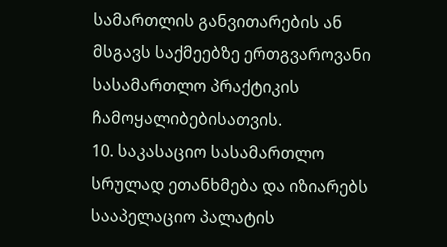სამართლის განვითარების ან მსგავს საქმეებზე ერთგვაროვანი სასამართლო პრაქტიკის ჩამოყალიბებისათვის.
10. საკასაციო სასამართლო სრულად ეთანხმება და იზიარებს სააპელაციო პალატის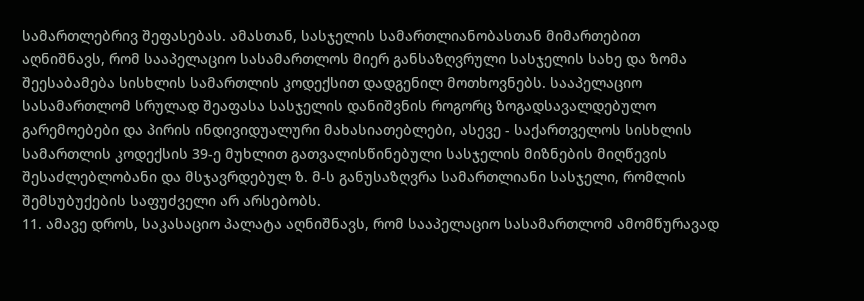სამართლებრივ შეფასებას. ამასთან, სასჯელის სამართლიანობასთან მიმართებით აღნიშნავს, რომ სააპელაციო სასამართლოს მიერ განსაზღვრული სასჯელის სახე და ზომა შეესაბამება სისხლის სამართლის კოდექსით დადგენილ მოთხოვნებს. სააპელაციო სასამართლომ სრულად შეაფასა სასჯელის დანიშვნის როგორც ზოგადსავალდებულო გარემოებები და პირის ინდივიდუალური მახასიათებლები, ასევე - საქართველოს სისხლის სამართლის კოდექსის 39-ე მუხლით გათვალისწინებული სასჯელის მიზნების მიღწევის შესაძლებლობანი და მსჯავრდებულ ზ. მ-ს განუსაზღვრა სამართლიანი სასჯელი, რომლის შემსუბუქების საფუძველი არ არსებობს.
11. ამავე დროს, საკასაციო პალატა აღნიშნავს, რომ სააპელაციო სასამართლომ ამომწურავად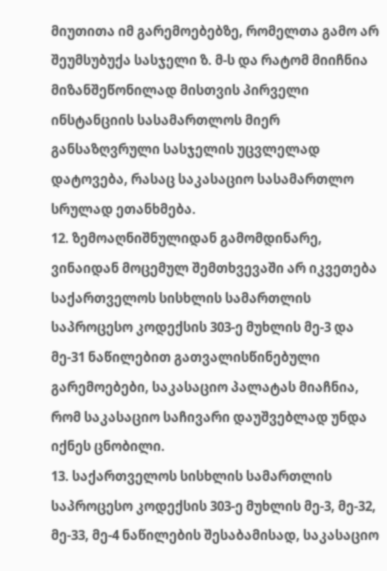მიუთითა იმ გარემოებებზე, რომელთა გამო არ შეუმსუბუქა სასჯელი ზ. მ-ს და რატომ მიიჩნია მიზანშეწონილად მისთვის პირველი ინსტანციის სასამართლოს მიერ განსაზღვრული სასჯელის უცვლელად დატოვება, რასაც საკასაციო სასამართლო სრულად ეთანხმება.
12. ზემოაღნიშნულიდან გამომდინარე, ვინაიდან მოცემულ შემთხვევაში არ იკვეთება საქართველოს სისხლის სამართლის საპროცესო კოდექსის 303-ე მუხლის მე-3 და მე-31 ნაწილებით გათვალისწინებული გარემოებები, საკასაციო პალატას მიაჩნია, რომ საკასაციო საჩივარი დაუშვებლად უნდა იქნეს ცნობილი.
13. საქართველოს სისხლის სამართლის საპროცესო კოდექსის 303-ე მუხლის მე-3, მე-32, მე-33, მე-4 ნაწილების შესაბამისად, საკასაციო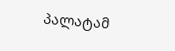პალატამ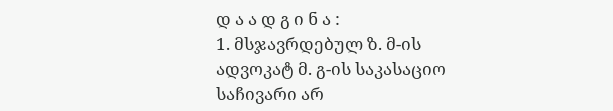დ ა ა დ გ ი ნ ა :
1. მსჯავრდებულ ზ. მ-ის ადვოკატ მ. გ-ის საკასაციო საჩივარი არ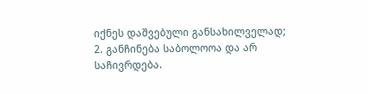იქნეს დაშვებული განსახილველად;
2. განჩინება საბოლოოა და არ საჩივრდება.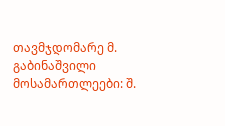თავმჯდომარე მ. გაბინაშვილი
მოსამართლეები: შ.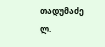თადუმაძე
ლ.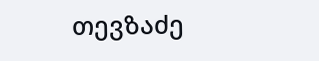თევზაძე